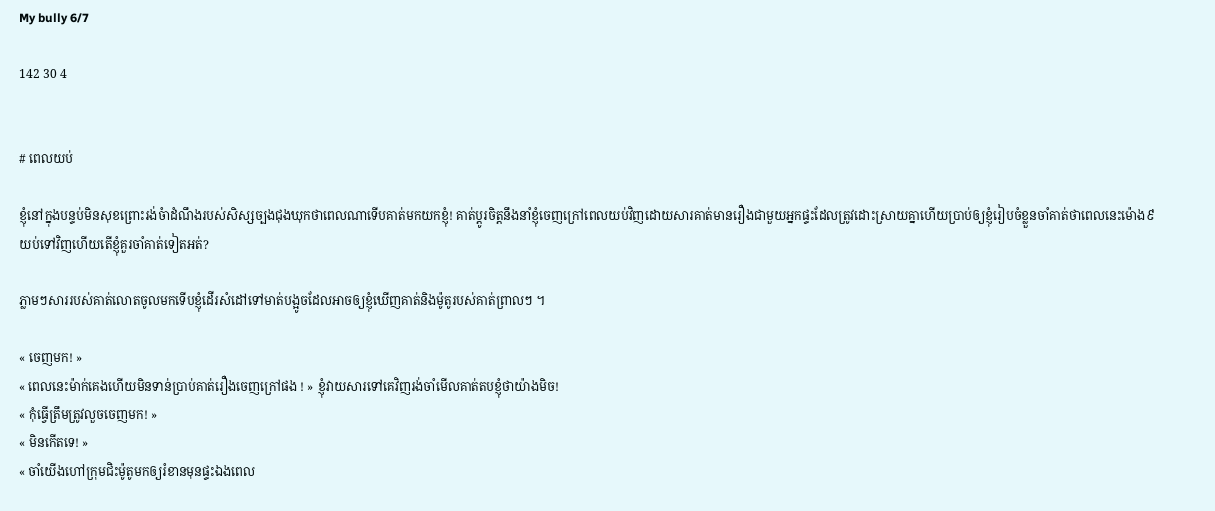My bully 6/7

142 30 4


# ពេលយប់

ខ្ញុំនៅក្នុងបន្ទប់មិនសុខព្រោះរង់ចំាដំណឹងរបស់សិស្សច្បងជុងឃុកថាពេលណាទើបគាត់មកយកខ្ញុំ! គាត់ប្តូរចិត្តនឹងនាំខ្ញុំចេញក្រៅពេលយប់វិញដោយសារគាត់មានរឿងជាមួយអ្នកផ្ទះដែលត្រូវដោះស្រាយគ្នាហើយប្រាប់ឲ្យខ្ញុំរៀបចំខ្លួនចាំគាត់ថាពេលនេះម៉ោង៩យប់ទៅវិញហើយតើខ្ញុំគួរចាំគាត់ទៀតអត់?

ភ្លាមៗសាររបស់គាត់លោតចូលមកទើបខ្ញុំដើរសំដៅទៅមាត់បង្អូចដែលអាចឲ្យខ្ញុំឃើញគាត់និងម៉ូតូរបស់គាត់ព្រាលៗ ។

« ចេញមក! »
« ពេលនេះម៉ាក់គេងហើយមិនទាន់ប្រាប់គាត់រឿងចេញក្រៅផង ! » ខ្ញុំវាយសារទៅគេវិញរង់ចាំមើលគាត់តបខ្ញុំថាយ៉ាងមិច!
« កុំធ្វើត្រឹមត្រូវលួចចេញមក! »
« មិនកើតទេ! »
« ចាំយើងហៅក្រុមជិះម៉ូតូមកឲ្យរំខានមុនផ្ទះឯងពេល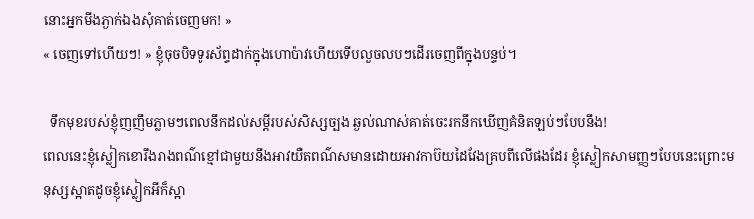នោះអ្នកមីងភ្ងាក់ឯងសុំគាត់ចេញមក! »
« ចេញទៅហើយៗ! » ខ្ញុំចុចបិទទូរស័ព្ទដាក់ក្នុងហោប៉ាវហើយទើបលួចលបៗដើរចេញពីក្នុងបន្ទប់។

  ទឹកមុខរបស់ខ្ញុំញញឹមភ្លាមៗពេលនឹកដល់សម្តីរបស់សិស្សច្បង ឆ្ងល់ណាស់គាត់ចេះរកនឹកឃើញគំនិតឡប់ៗបែបនឹង!
ពេលនេះខ្ញុំស្លៀកខោរឹងរាងពណ៌ខ្មៅជាមួយនឹងអាវយឺតពណ៌សមានដោយអាវកាប៊យដៃវែងគ្របពីលើផងដែរ ខ្ញុំស្លៀកសាមញ្ញៗបែបនេះព្រោះមនុស្សស្អាតដូចខ្ញុំស្លៀកអីក៏ស្អា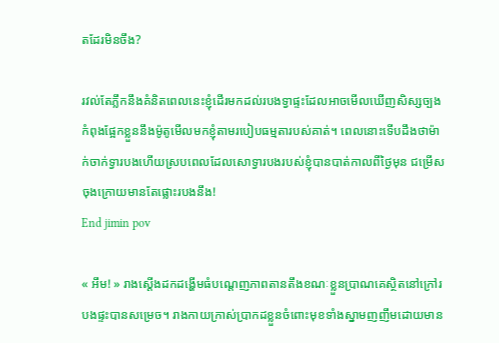តដែរមិនចឹង?

រវល់តែភ្លឹកនឹងគំនិតពេលនេះខ្ញុំដើរមកដល់របងទ្វាផ្ទះដែលអាចមើលឃើញសិស្សច្បងកំពុងផ្អែកខ្លួននឹងម៉ូតូមើលមកខ្ញុំតាមរបៀបធម្មតារបស់គាត់។ ពេលនោះទើបដឹងថាម៉ាក់ចាក់ទ្វារបងហើយស្របពេលដែលសោទ្វារបងរបស់ខ្ញុំបានបាត់កាលពីថ្ងៃមុន ជម្រើសចុងក្រោយមានតែផ្លោះរបងនឹង!
End jimin pov

« អឹម! » រាងស្តើងដកដង្ហើមធំបណ្តេញភាពតានតឹងខណៈខ្លួនប្រាណគេស្ថិតនៅក្រៅរបងផ្ទះបានសម្រេច។ រាងកាយក្រាស់ប្រាកដខ្លួនចំពោះមុខទាំងស្នាមញញឹមដោយមាន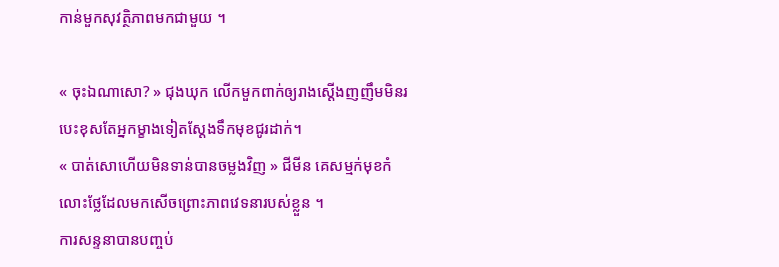កាន់មួកសុវត្ថិភាពមកជាមួយ ។

« ចុះឯណាសោ? » ជុងឃុក លើកមួកពាក់ឲ្យរាងស្តើងញញឹមមិនរបេះខុសតែអ្នកម្ខាងទៀតស្តែងទឹកមុខជូរដាក់។
« បាត់សោហើយមិនទាន់បានចម្លងវិញ » ជីមីន គេសម្មក់មុខកំលោះថ្លែដែលមកសើចព្រោះភាពវេទនារបស់ខ្លួន ។
ការសន្ទនាបានបញ្ចប់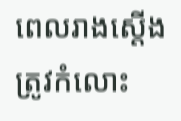ពេលរាងស្តើងត្រូវកំលោះ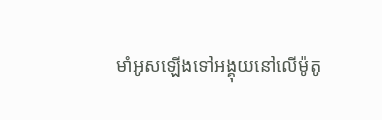មាំអូសឡើងទៅអង្គុយនៅលើម៉ូតូ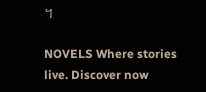។

NOVELS Where stories live. Discover now